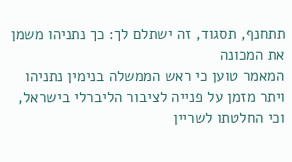תתחנף, תסגוד, זה ישתלם לך: כך נתניהו משמן את המכונה
המאמר טוען כי ראש הממשלה בנימין נתניהו ויתר מזמן על פנייה לציבור הליברלי בישראל, וכי החלטתו לשריין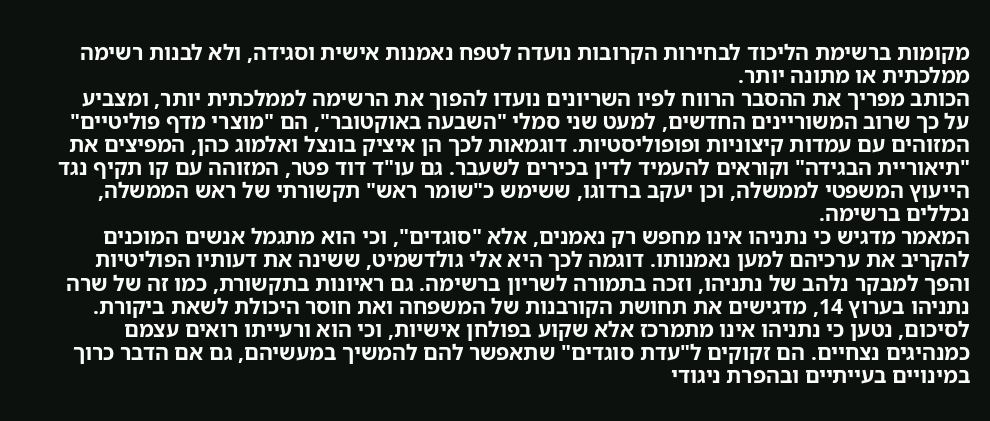מקומות ברשימת הליכוד לבחירות הקרובות נועדה לטפח נאמנות אישית וסגידה, ולא לבנות רשימה ממלכתית או מתונה יותר.
הכותב מפריך את ההסבר הרווח לפיו השריונים נועדו להפוך את הרשימה לממלכתית יותר, ומצביע על כך שרוב המשוריינים החדשים, למעט שני סמלי "השבעה באוקטובר", הם "מוצרי מדף פוליטיים" המזוהים עם עמדות קיצוניות ופופוליסטיות. דוגמאות לכך הן איציק בונצל ואלמוג כהן, המפיצים את "תיאוריית הבגידה" וקוראים להעמיד לדין בכירים לשעבר. גם עו"ד דוד פטר, המזוהה עם קו תקיף נגד הייעוץ המשפטי לממשלה, וכן יעקב ברדוגו, ששימש כ"שומר ראש" תקשורתי של ראש הממשלה, נכללים ברשימה.
המאמר מדגיש כי נתניהו אינו מחפש רק נאמנים, אלא "סוגדים", וכי הוא מתגמל אנשים המוכנים להקריב את ערכיהם למען נאמנותו. דוגמה לכך היא אלי גולדשמיט, ששינה את דעותיו הפוליטיות והפך למבקר נלהב של נתניהו, וזכה בתמורה לשריון ברשימה. גם ראיונות בתקשורת, כמו זה של שרה נתניהו בערוץ 14, מדגישים את תחושת הקורבנות של המשפחה ואת חוסר היכולת לשאת ביקורת.
לסיכום, נטען כי נתניהו אינו מתמרכז אלא שקוע בפולחן אישיות, וכי הוא ורעייתו רואים עצמם כמנהיגים נצחיים. הם זקוקים ל"עדת סוגדים" שתאפשר להם להמשיך במעשיהם, גם אם הדבר כרוך במינויים בעייתיים ובהפרת ניגודי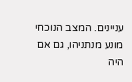עניינים. המצב הנוכחי מונע מנתניהו, גם אם היה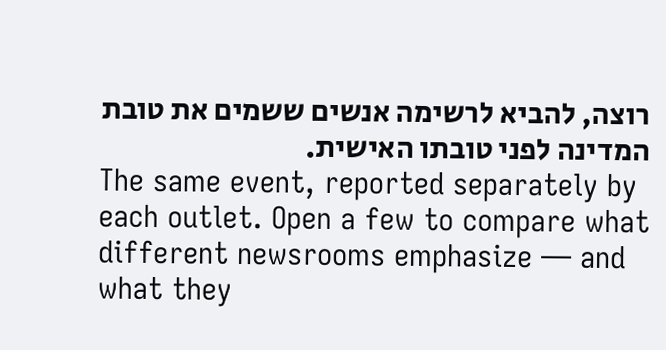רוצה, להביא לרשימה אנשים ששמים את טובת המדינה לפני טובתו האישית.
The same event, reported separately by each outlet. Open a few to compare what different newsrooms emphasize — and what they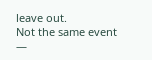leave out.
Not the same event —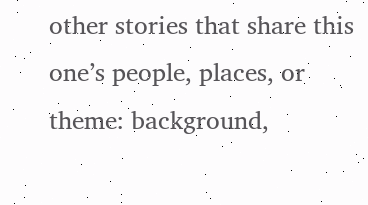other stories that share this one’s people, places, or theme: background,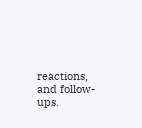reactions, and follow-ups.